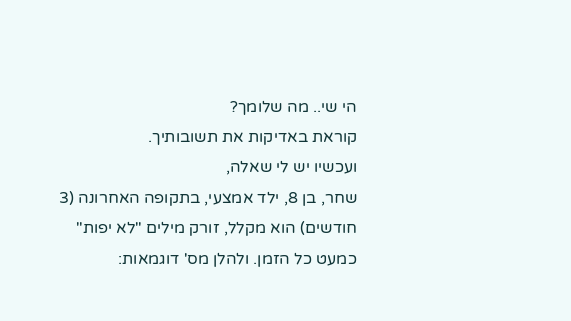הי שי.. מה שלומך?
קוראת באדיקות את תשובותיך.
ועכשיו יש לי שאלה,
שחר, בן 8, ילד אמצעי, בתקופה האחרונה (3 חודשים) הוא מקלל, זורק מילים "לא יפות" כמעט כל הזמן. ולהלן מס' דוגמאות: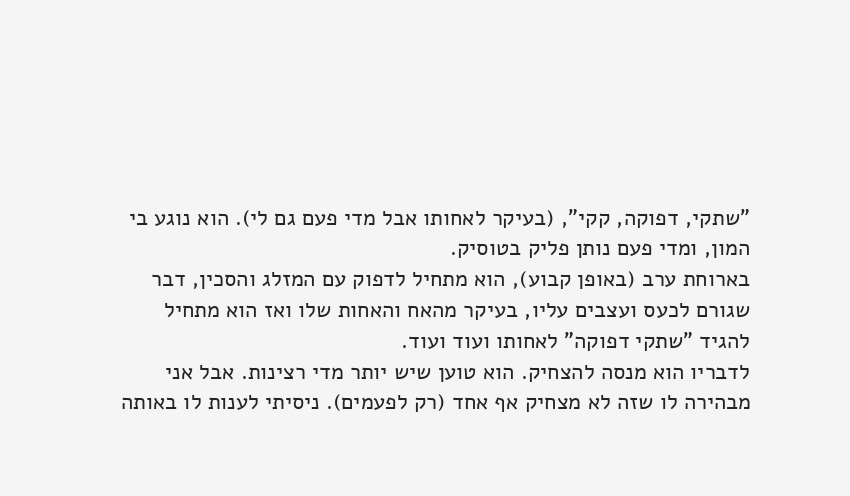"שתקי, דפוקה, קקי", (בעיקר לאחותו אבל מדי פעם גם לי). הוא נוגע בי המון, ומדי פעם נותן פליק בטוסיק.
בארוחת ערב (באופן קבוע), הוא מתחיל לדפוק עם המזלג והסכין, דבר שגורם לכעס ועצבים עליו, בעיקר מהאח והאחות שלו ואז הוא מתחיל להגיד "שתקי דפוקה" לאחותו ועוד ועוד.
לדבריו הוא מנסה להצחיק. הוא טוען שיש יותר מדי רצינות. אבל אני מבהירה לו שזה לא מצחיק אף אחד (רק לפעמים). ניסיתי לענות לו באותה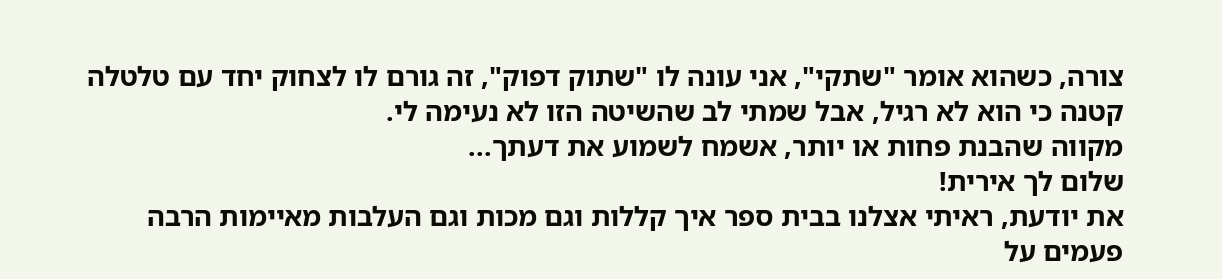צורה, כשהוא אומר "שתקי", אני עונה לו "שתוק דפוק", זה גורם לו לצחוק יחד עם טלטלה קטנה כי הוא לא רגיל, אבל שמתי לב שהשיטה הזו לא נעימה לי.
מקווה שהבנת פחות או יותר, אשמח לשמוע את דעתך...
שלום לך אירית!
את יודעת, ראיתי אצלנו בבית ספר איך קללות וגם מכות וגם העלבות מאיימות הרבה פעמים על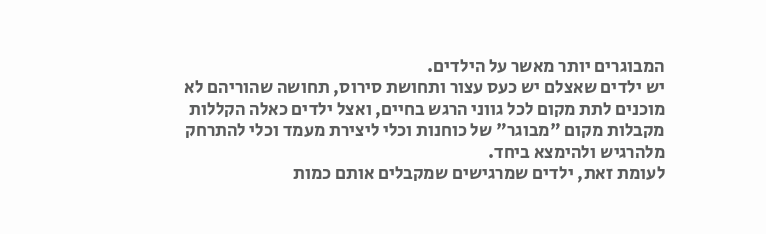המבוגרים יותר מאשר על הילדים.
יש ילדים שאצלם יש כעס עצור ותחושת סירוס, תחושה שהוריהם לא מוכנים לתת מקום לכל גווני הרגש בחיים, ואצל ילדים כאלה הקללות מקבלות מקום "מבוגר" של כוחנות וכלי ליצירת מעמד וכלי להתרחק מלהרגיש ולהימצא ביחד.
לעומת זאת, ילדים שמרגישים שמקבלים אותם כמות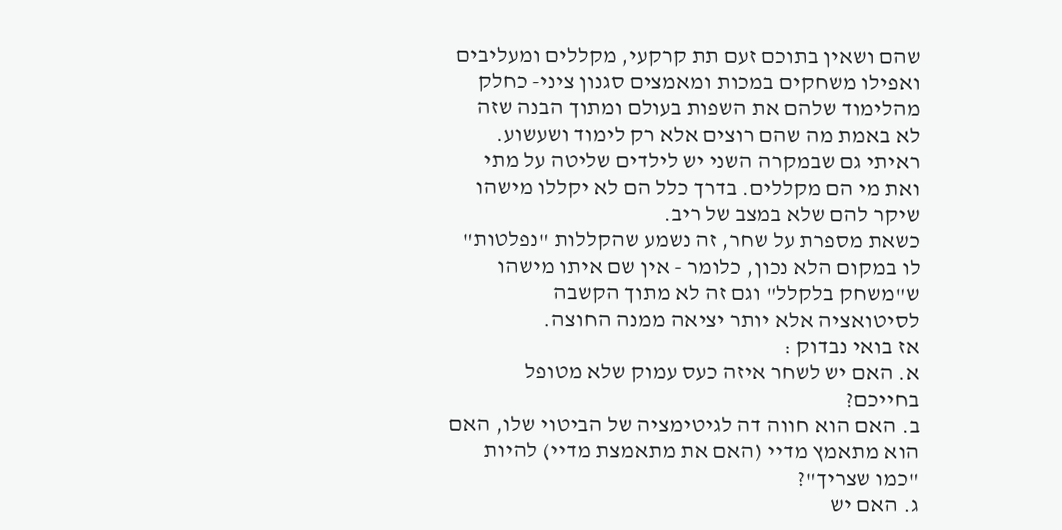שהם ושאין בתוכם זעם תת קרקעי, מקללים ומעליבים ואפילו משחקים במכות ומאמצים סגנון ציני- כחלק מהלימוד שלהם את השפות בעולם ומתוך הבנה שזה לא באמת מה שהם רוצים אלא רק לימוד ושעשוע.
ראיתי גם שבמקרה השני יש לילדים שליטה על מתי ואת מי הם מקללים. בדרך כלל הם לא יקללו מישהו שיקר להם שלא במצב של ריב.
כשאת מספרת על שחר, זה נשמע שהקללות "נפלטות" לו במקום הלא נכון, כלומר - אין שם איתו מישהו ש"משחק בלקלל" וגם זה לא מתוך הקשבה לסיטואציה אלא יותר יציאה ממנה החוצה.
אז בואי נבדוק :
א. האם יש לשחר איזה כעס עמוק שלא מטופל בחייכם?
ב. האם הוא חווה דה לגיטימציה של הביטוי שלו, האם הוא מתאמץ מדיי (האם את מתאמצת מדיי) להיות "כמו שצריך"?
ג. האם יש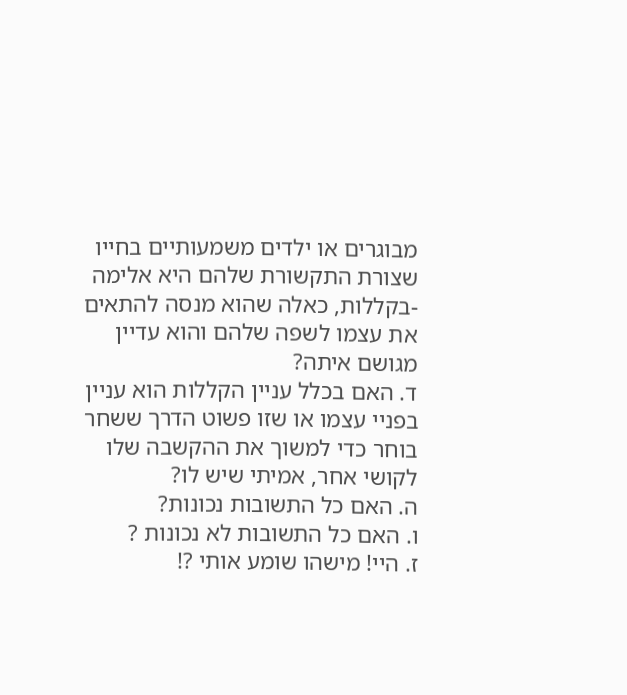מבוגרים או ילדים משמעותיים בחייו שצורת התקשורת שלהם היא אלימה -בקללות, כאלה שהוא מנסה להתאים את עצמו לשפה שלהם והוא עדיין מגושם איתה?
ד. האם בכלל עניין הקללות הוא עניין בפניי עצמו או שזו פשוט הדרך ששחר בוחר כדי למשוך את ההקשבה שלו לקושי אחר, אמיתי שיש לו?
ה. האם כל התשובות נכונות?
ו. האם כל התשובות לא נכונות ?
ז. היי! מישהו שומע אותי ?!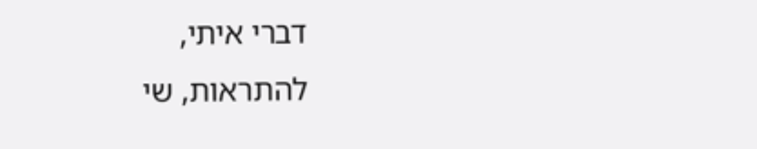דברי איתי,
להתראות, שי